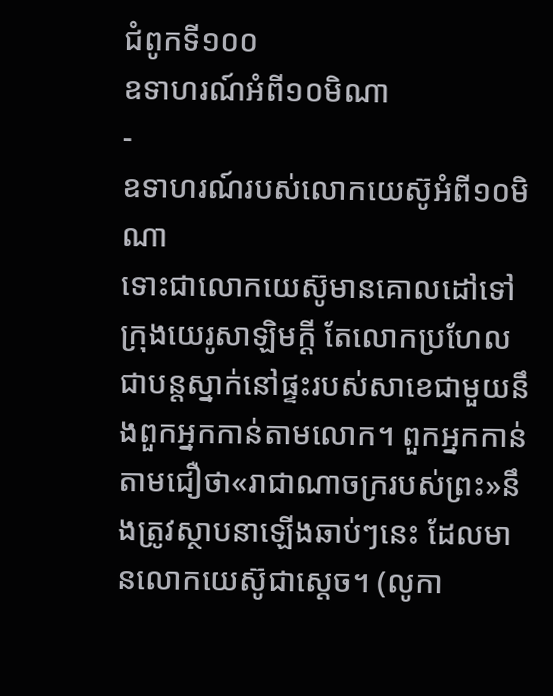ជំពូកទី១០០
ឧទាហរណ៍អំពី១០មិណា
-
ឧទាហរណ៍របស់លោកយេស៊ូអំពី១០មិណា
ទោះជាលោកយេស៊ូមានគោលដៅទៅក្រុងយេរូសាឡិមក្ដី តែលោកប្រហែលជាបន្តស្នាក់នៅផ្ទះរបស់សាខេជាមួយនឹងពួកអ្នកកាន់តាមលោក។ ពួកអ្នកកាន់តាមជឿថា«រាជាណាចក្ររបស់ព្រះ»នឹងត្រូវស្ថាបនាឡើងឆាប់ៗនេះ ដែលមានលោកយេស៊ូជាស្តេច។ (លូកា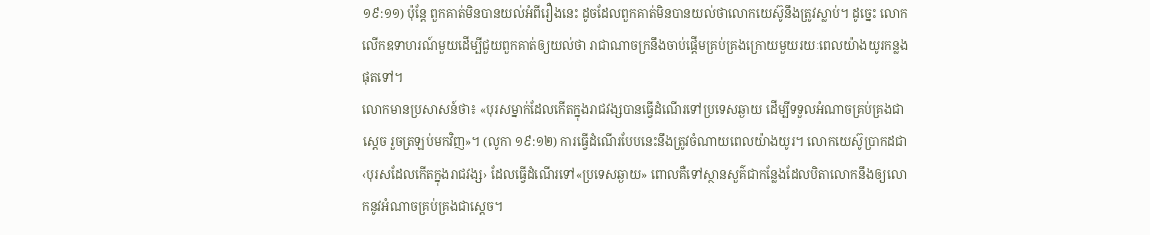១៩:១១) ប៉ុន្តែ ពួកគាត់មិនបានយល់អំពីរឿងនេះ ដូចដែលពួកគាត់មិនបានយល់ថាលោកយេស៊ូនឹងត្រូវស្លាប់។ ដូច្នេះ លោកលើកឧទាហរណ៍មួយដើម្បីជួយពួកគាត់ឲ្យយល់ថា រាជាណាចក្រនឹងចាប់ផ្ដើមគ្រប់គ្រងក្រោយមួយរយៈពេលយ៉ាងយូរកន្លងផុតទៅ។
លោកមានប្រសាសន៍ថា៖ «បុរសម្នាក់ដែលកើតក្នុងរាជវង្សបានធ្វើដំណើរទៅប្រទេសឆ្ងាយ ដើម្បីទទួលអំណាចគ្រប់គ្រងជាស្តេច រួចត្រឡប់មកវិញ»។ (លូកា ១៩:១២) ការធ្វើដំណើរបែបនេះនឹងត្រូវចំណាយពេលយ៉ាងយូរ។ លោកយេស៊ូប្រាកដជា‹បុរសដែលកើតក្នុងរាជវង្ស› ដែលធ្វើដំណើរទៅ«ប្រទេសឆ្ងាយ» ពោលគឺទៅស្ថានសួគ៌ជាកន្លែងដែលបិតាលោកនឹងឲ្យលោកនូវអំណាចគ្រប់គ្រងជាស្តេច។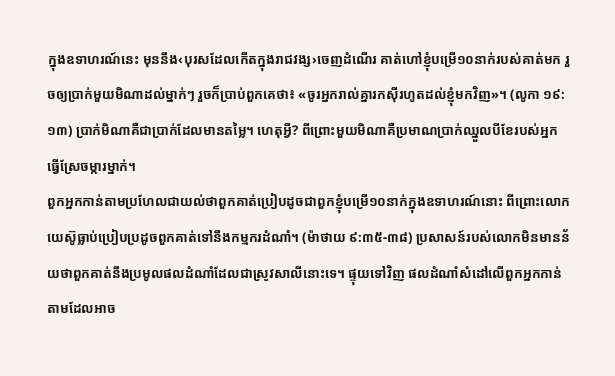ក្នុងឧទាហរណ៍នេះ មុននឹង‹បុរសដែលកើតក្នុងរាជវង្ស›ចេញដំណើរ គាត់ហៅខ្ញុំបម្រើ១០នាក់របស់គាត់មក រួចឲ្យប្រាក់មួយមិណាដល់ម្នាក់ៗ រួចក៏ប្រាប់ពួកគេថា៖ «ចូរអ្នករាល់គ្នារកស៊ីរហូតដល់ខ្ញុំមកវិញ»។ (លូកា ១៩:១៣) ប្រាក់មិណាគឺជាប្រាក់ដែលមានតម្លៃ។ ហេតុអ្វី? ពីព្រោះមួយមិណាគឺប្រមាណប្រាក់ឈ្នួលបីខែរបស់អ្នកធ្វើស្រែចម្ការម្នាក់។
ពួកអ្នកកាន់តាមប្រហែលជាយល់ថាពួកគាត់ប្រៀបដូចជាពួកខ្ញុំបម្រើ១០នាក់ក្នុងឧទាហរណ៍នោះ ពីព្រោះលោកយេស៊ូធ្លាប់ប្រៀបប្រដូចពួកគាត់ទៅនឹងកម្មករដំណាំ។ (ម៉ាថាយ ៩:៣៥-៣៨) ប្រសាសន៍របស់លោកមិនមានន័យថាពួកគាត់នឹងប្រមូលផលដំណាំដែលជាស្រូវសាលីនោះទេ។ ផ្ទុយទៅវិញ ផលដំណាំសំដៅលើពួកអ្នកកាន់តាមដែលអាច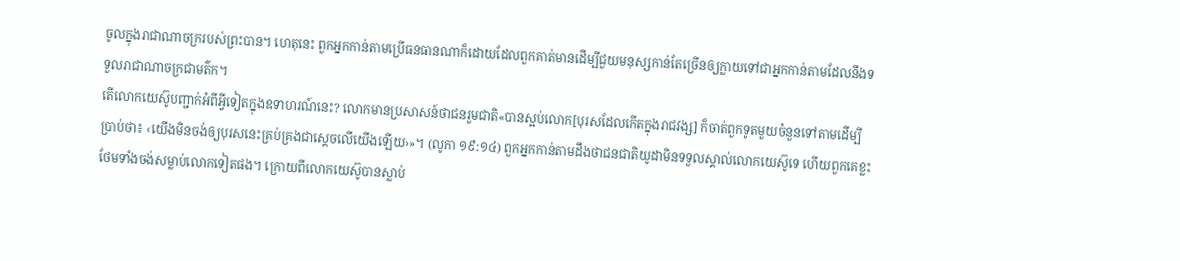ចូលក្នុងរាជាណាចក្ររបស់ព្រះបាន។ ហេតុនេះ ពួកអ្នកកាន់តាមប្រើធនធានណាក៏ដោយដែលពួកគាត់មានដើម្បីជួយមនុស្សកាន់តែច្រើនឲ្យក្លាយទៅជាអ្នកកាន់តាមដែលនឹងទទួលរាជាណាចក្រជាមត៌ក។
តើលោកយេស៊ូបញ្ជាក់អំពីអ្វីទៀតក្នុងឧទាហរណ៍នេះ? លោកមានប្រសាសន៍ថាជនរួមជាតិ«បានស្អប់លោក[បុរសដែលកើតក្នុងរាជវង្ស] ក៏ចាត់ពួកទូតមួយចំនួនទៅតាមដើម្បីប្រាប់ថា៖ ‹យើងមិនចង់ឲ្យបុរសនេះគ្រប់គ្រងជាស្តេចលើយើងឡើយ›»។ (លូកា ១៩:១៤) ពួកអ្នកកាន់តាមដឹងថាជនជាតិយូដាមិនទទួលស្គាល់លោកយេស៊ូទេ ហើយពួកគេខ្លះថែមទាំងចង់សម្លាប់លោកទៀតផង។ ក្រោយពីលោកយេស៊ូបានស្លាប់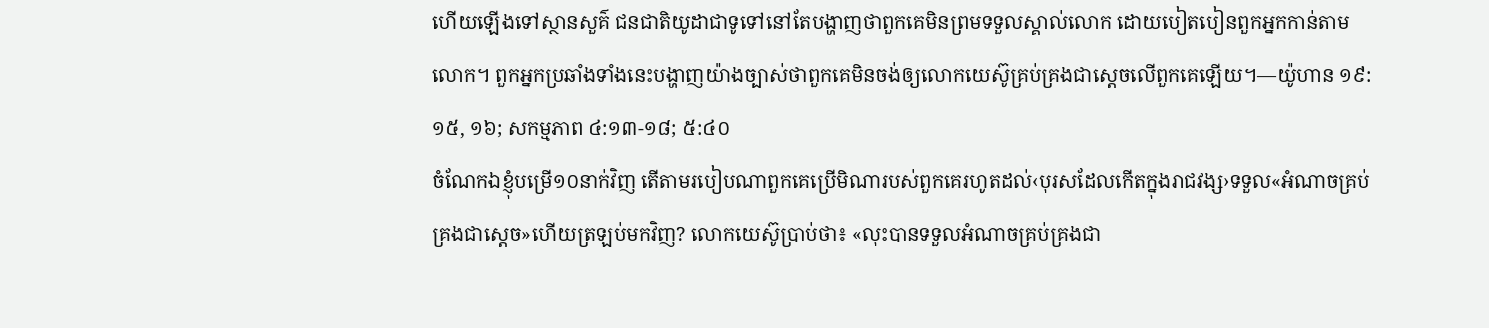ហើយឡើងទៅស្ថានសួគ៌ ជនជាតិយូដាជាទូទៅនៅតែបង្ហាញថាពួកគេមិនព្រមទទួលស្គាល់លោក ដោយបៀតបៀនពួកអ្នកកាន់តាមលោក។ ពួកអ្នកប្រឆាំងទាំងនេះបង្ហាញយ៉ាងច្បាស់ថាពួកគេមិនចង់ឲ្យលោកយេស៊ូគ្រប់គ្រងជាស្តេចលើពួកគេឡើយ។—យ៉ូហាន ១៩:១៥, ១៦; សកម្មភាព ៤:១៣-១៨; ៥:៤០
ចំណែកឯខ្ញុំបម្រើ១០នាក់វិញ តើតាមរបៀបណាពួកគេប្រើមិណារបស់ពួកគេរហូតដល់‹បុរសដែលកើតក្នុងរាជវង្ស›ទទួល«អំណាចគ្រប់គ្រងជាស្តេច»ហើយត្រឡប់មកវិញ? លោកយេស៊ូប្រាប់ថា៖ «លុះបានទទួលអំណាចគ្រប់គ្រងជា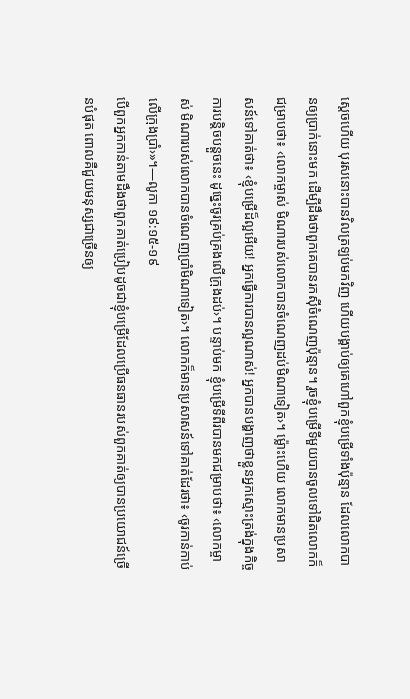ស្តេចហើយ បុរសនោះបានវិលត្រឡប់មកវិញ ហើយបង្គាប់ឲ្យគេហៅពួកខ្ញុំបម្រើទាំងប៉ុន្មាន ដែលលោកបានឲ្យប្រាក់នោះមក ដើម្បីដឹងថាពួកគេបានរកស៊ីចំណេញប៉ុន្មាន។ រួចខ្ញុំបម្រើទីមួយបានចូលទៅជិតលោកក៏ជម្រាបថា៖ ‹លោកម្ចាស់ មិណារបស់លោកបានចំណេញដប់មិណាទៀត›។ ម្ល៉ោះហើយ លោកមានប្រសាសន៍ទៅគាត់ថា៖ ‹ខ្ញុំបម្រើដ៏ល្អអើយ! អ្នកធ្វើការបានល្អណាស់! អ្នកបានបង្ហាញថាខ្លួនអ្នកស្មោះត្រង់ក្នុងកិច្ចការបន្ដិចបន្តួចនេះ ដូច្នេះចូរគ្រប់គ្រងលើក្រុងដប់›។ បន្ទាប់មក ខ្ញុំបម្រើទីពីរបានមកជម្រាបថា៖ ‹លោកម្ចាស់ មិណារបស់លោកបានចំណេញប្រាំមិណាទៀត›។ លោកក៏មានប្រសាសន៍ទៅគាត់ដែរថា៖ ‹ចូរកាន់កាប់លើក្រុងប្រាំ›»។—លូកា ១៩:១៥-១៩
បើពួកអ្នកកាន់តាមដឹងថាពួកគាត់ប្រៀបដូចជាខ្ញុំបម្រើដែលប្រើធនធានរបស់ពួកគាត់ឲ្យបានប្រយោជន៍ច្រើនបំផុត ពោលគឺជួយមនុស្សជាច្រើនឲ្យ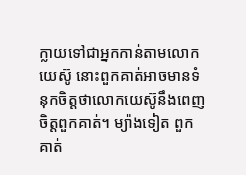ក្លាយទៅជាអ្នកកាន់តាមលោកយេស៊ូ នោះពួកគាត់អាចមានទំនុកចិត្តថាលោកយេស៊ូនឹងពេញចិត្តពួកគាត់។ ម្យ៉ាងទៀត ពួកគាត់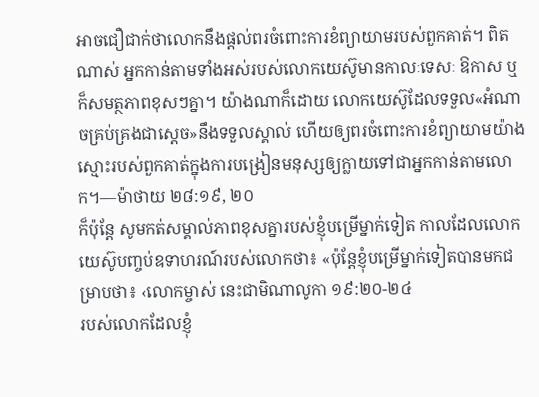អាចជឿជាក់ថាលោកនឹងផ្ដល់ពរចំពោះការខំព្យាយាមរបស់ពួកគាត់។ ពិតណាស់ អ្នកកាន់តាមទាំងអស់របស់លោកយេស៊ូមានកាលៈទេសៈ ឱកាស ឬក៏សមត្ថភាពខុសៗគ្នា។ យ៉ាងណាក៏ដោយ លោកយេស៊ូដែលទទួល«អំណាចគ្រប់គ្រងជាស្តេច»នឹងទទួលស្គាល់ ហើយឲ្យពរចំពោះការខំព្យាយាមយ៉ាងស្មោះរបស់ពួកគាត់ក្នុងការបង្រៀនមនុស្សឲ្យក្លាយទៅជាអ្នកកាន់តាមលោក។—ម៉ាថាយ ២៨:១៩, ២០
ក៏ប៉ុន្តែ សូមកត់សម្គាល់ភាពខុសគ្នារបស់ខ្ញុំបម្រើម្នាក់ទៀត កាលដែលលោកយេស៊ូបញ្ចប់ឧទាហរណ៍របស់លោកថា៖ «ប៉ុន្តែខ្ញុំបម្រើម្នាក់ទៀតបានមកជម្រាបថា៖ ‹លោកម្ចាស់ នេះជាមិណាលូកា ១៩:២០-២៤
របស់លោកដែលខ្ញុំ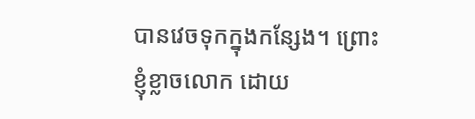បានវេចទុកក្នុងកន្សែង។ ព្រោះខ្ញុំខ្លាចលោក ដោយ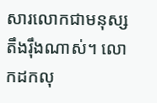សារលោកជាមនុស្សតឹងរ៉ឹងណាស់។ លោកដកលុ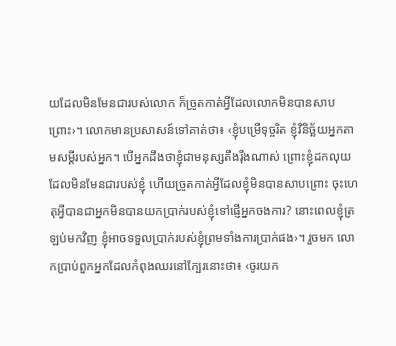យដែលមិនមែនជារបស់លោក ក៏ច្រូតកាត់អ្វីដែលលោកមិនបានសាបព្រោះ›។ លោកមានប្រសាសន៍ទៅគាត់ថា៖ ‹ខ្ញុំបម្រើទុច្ចរិត ខ្ញុំវិនិច្ឆ័យអ្នកតាមសម្ដីរបស់អ្នក។ បើអ្នកដឹងថាខ្ញុំជាមនុស្សតឹងរ៉ឹងណាស់ ព្រោះខ្ញុំដកលុយដែលមិនមែនជារបស់ខ្ញុំ ហើយច្រូតកាត់អ្វីដែលខ្ញុំមិនបានសាបព្រោះ ចុះហេតុអ្វីបានជាអ្នកមិនបានយកប្រាក់របស់ខ្ញុំទៅផ្ញើអ្នកចងការ? នោះពេលខ្ញុំត្រឡប់មកវិញ ខ្ញុំអាចទទួលប្រាក់របស់ខ្ញុំព្រមទាំងការប្រាក់ផង›។ រួចមក លោកប្រាប់ពួកអ្នកដែលកំពុងឈរនៅក្បែរនោះថា៖ ‹ចូរយក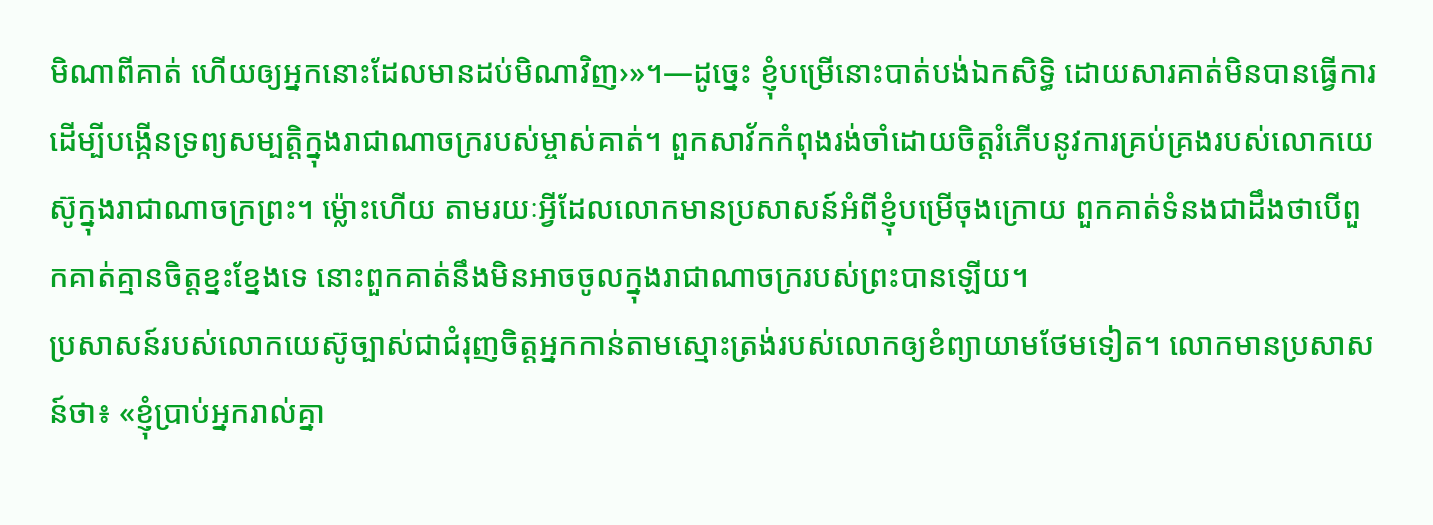មិណាពីគាត់ ហើយឲ្យអ្នកនោះដែលមានដប់មិណាវិញ›»។—ដូច្នេះ ខ្ញុំបម្រើនោះបាត់បង់ឯកសិទ្ធិ ដោយសារគាត់មិនបានធ្វើការដើម្បីបង្កើនទ្រព្យសម្បត្ដិក្នុងរាជាណាចក្ររបស់ម្ចាស់គាត់។ ពួកសាវ័កកំពុងរង់ចាំដោយចិត្តរំភើបនូវការគ្រប់គ្រងរបស់លោកយេស៊ូក្នុងរាជាណាចក្រព្រះ។ ម្ល៉ោះហើយ តាមរយៈអ្វីដែលលោកមានប្រសាសន៍អំពីខ្ញុំបម្រើចុងក្រោយ ពួកគាត់ទំនងជាដឹងថាបើពួកគាត់គ្មានចិត្តខ្នះខ្នែងទេ នោះពួកគាត់នឹងមិនអាចចូលក្នុងរាជាណាចក្ររបស់ព្រះបានឡើយ។
ប្រសាសន៍របស់លោកយេស៊ូច្បាស់ជាជំរុញចិត្តអ្នកកាន់តាមស្មោះត្រង់របស់លោកឲ្យខំព្យាយាមថែមទៀត។ លោកមានប្រសាសន៍ថា៖ «ខ្ញុំប្រាប់អ្នករាល់គ្នា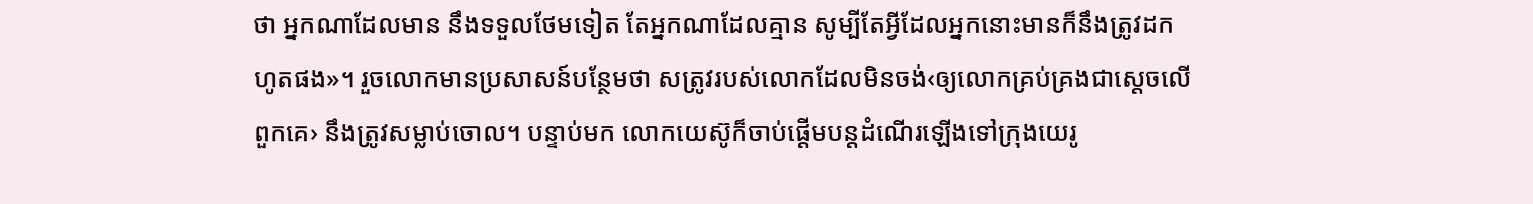ថា អ្នកណាដែលមាន នឹងទទួលថែមទៀត តែអ្នកណាដែលគ្មាន សូម្បីតែអ្វីដែលអ្នកនោះមានក៏នឹងត្រូវដកហូតផង»។ រួចលោកមានប្រសាសន៍បន្ថែមថា សត្រូវរបស់លោកដែលមិនចង់‹ឲ្យលោកគ្រប់គ្រងជាស្តេចលើពួកគេ› នឹងត្រូវសម្លាប់ចោល។ បន្ទាប់មក លោកយេស៊ូក៏ចាប់ផ្ដើមបន្តដំណើរឡើងទៅក្រុងយេរូ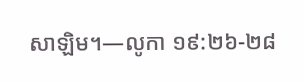សាឡិម។—លូកា ១៩:២៦-២៨